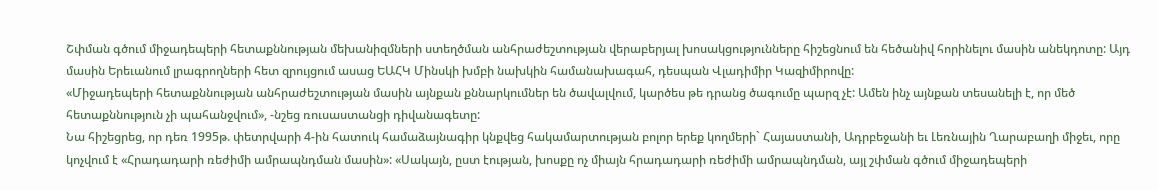Շփման գծում միջադեպերի հետաքննության մեխանիզմների ստեղծման անհրաժեշտության վերաբերյալ խոսակցությունները հիշեցնում են հեծանիվ հորինելու մասին անեկդոտը: Այդ մասին Երեւանում լրագրողների հետ զրույցում ասաց ԵԱՀԿ Մինսկի խմբի նախկին համանախագահ, դեսպան Վլադիմիր Կազիմիրովը:
«Միջադեպերի հետաքննության անհրաժեշտության մասին այնքան քննարկումներ են ծավալվում, կարծես թե դրանց ծագումը պարզ չէ: Ամեն ինչ այնքան տեսանելի է, որ մեծ հետաքննություն չի պահանջվում», -նշեց ռուսաստանցի դիվանագետը:
Նա հիշեցրեց, որ դեռ 1995թ. փետրվարի 4-ին հատուկ համաձայնագիր կնքվեց հակամարտության բոլոր երեք կողմերի` Հայաստանի, Ադրբեջանի եւ Լեռնային Ղարաբաղի միջեւ, որը կոչվում է «Հրադադարի ռեժիմի ամրապնդման մասին»: «Սակայն, ըստ էության, խոսքը ոչ միայն հրադադարի ռեժիմի ամրապնդման, այլ շփման գծում միջադեպերի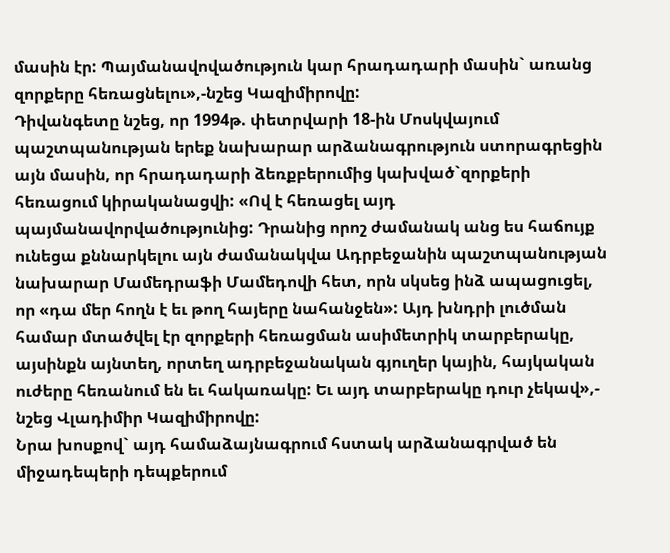մասին էր: Պայմանավովածություն կար հրադադարի մասին` առանց զորքերը հեռացնելու»,-նշեց Կազիմիրովը:
Դիվանգետը նշեց, որ 1994թ. փետրվարի 18-ին Մոսկվայում պաշտպանության երեք նախարար արձանագրություն ստորագրեցին այն մասին, որ հրադադարի ձեռքբերումից կախված`զորքերի հեռացում կիրականացվի: «Ով է հեռացել այդ պայմանավորվածությունից: Դրանից որոշ ժամանակ անց ես հաճույք ունեցա քննարկելու այն ժամանակվա Ադրբեջանին պաշտպանության նախարար Մամեդրաֆի Մամեդովի հետ, որն սկսեց ինձ ապացուցել, որ «դա մեր հողն է եւ թող հայերը նահանջեն»: Այդ խնդրի լուծման համար մտածվել էր զորքերի հեռացման ասիմետրիկ տարբերակը, այսինքն այնտեղ, որտեղ ադրբեջանական գյուղեր կային, հայկական ուժերը հեռանում են եւ հակառակը: Եւ այդ տարբերակը դուր չեկավ»,- նշեց Վլադիմիր Կազիմիրովը:
Նրա խոսքով` այդ համաձայնագրում հստակ արձանագրված են միջադեպերի դեպքերում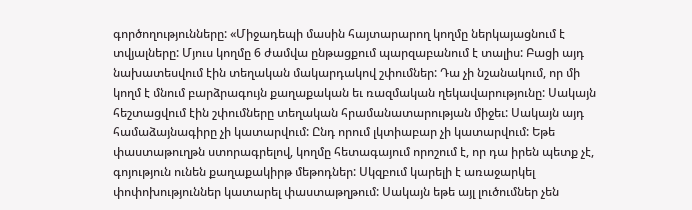գործողությունները: «Միջադեպի մասին հայտարարող կողմը ներկայացնում է տվյալները: Մյուս կողմը 6 ժամվա ընթացքում պարզաբանում է տալիս: Բացի այդ նախատեսվում էին տեղական մակարդակով շփումներ: Դա չի նշանակում, որ մի կողմ է մնում բարձրագույն քաղաքական եւ ռազմական ղեկավարությունը: Սակայն հեշտացվում էին շփումները տեղական հրամանատարության միջեւ: Սակայն այդ համաձայնագիրը չի կատարվում: Ընդ որում լկտիաբար չի կատարվում: Եթե փաստաթուղթն ստորագրելով, կողմը հետագայում որոշում է, որ դա իրեն պետք չէ, գոյություն ունեն քաղաքակիրթ մեթոդներ: Սկզբում կարելի է առաջարկել փոփոխություններ կատարել փաստաթղթում: Սակայն եթե այլ լուծումներ չեն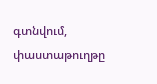գտնվում, փաստաթուղթը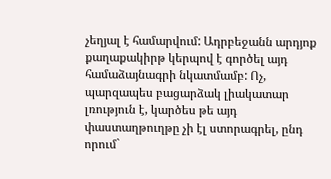չեղյալ է համարվում: Ադրբեջանն արդյոք քաղաքակիրթ կերպով է գործել այդ համաձայնագրի նկատմամբ: Ոչ, պարզապես բացարձակ լիակատար լռություն է, կարծես թե այդ փաստաղթուղթը չի էլ ստորագրել, ընդ որում`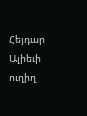Հեյդար Ալիեւի ուղիղ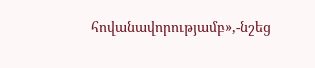հովանավորությամբ»,-նշեց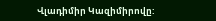Վլադիմիր Կազիմիրովը: